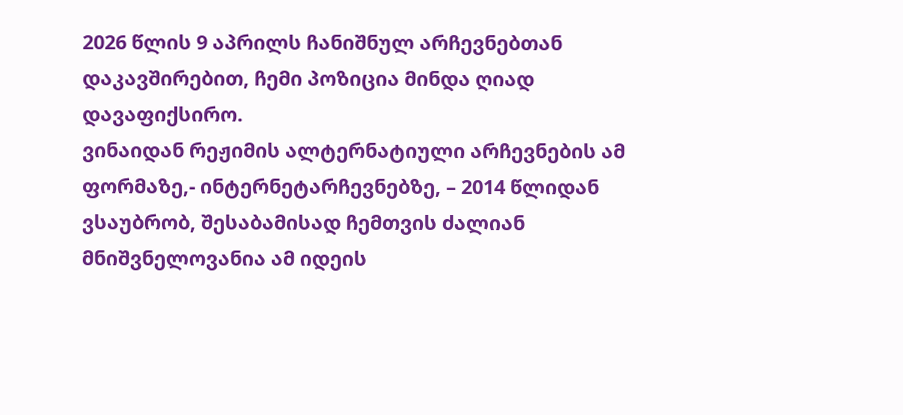2026 წლის 9 აპრილს ჩანიშნულ არჩევნებთან დაკავშირებით, ჩემი პოზიცია მინდა ღიად დავაფიქსირო.
ვინაიდან რეჟიმის ალტერნატიული არჩევნების ამ ფორმაზე,- ინტერნეტარჩევნებზე, – 2014 წლიდან ვსაუბრობ, შესაბამისად ჩემთვის ძალიან მნიშვნელოვანია ამ იდეის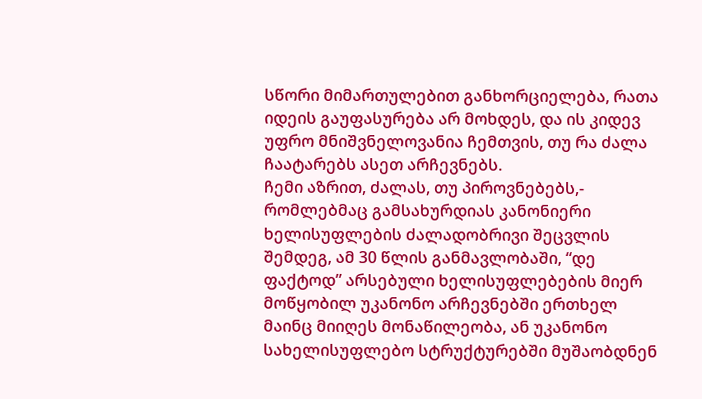სწორი მიმართულებით განხორციელება, რათა იდეის გაუფასურება არ მოხდეს, და ის კიდევ უფრო მნიშვნელოვანია ჩემთვის, თუ რა ძალა ჩაატარებს ასეთ არჩევნებს.
ჩემი აზრით, ძალას, თუ პიროვნებებს,- რომლებმაც გამსახურდიას კანონიერი ხელისუფლების ძალადობრივი შეცვლის შემდეგ, ამ 30 წლის განმავლობაში, “დე ფაქტოდ” არსებული ხელისუფლებების მიერ მოწყობილ უკანონო არჩევნებში ერთხელ მაინც მიიღეს მონაწილეობა, ან უკანონო სახელისუფლებო სტრუქტურებში მუშაობდნენ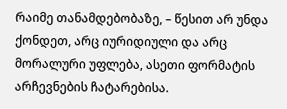რაიმე თანამდებობაზე, – წესით არ უნდა ქონდეთ, არც იურიდიული და არც მორალური უფლება, ასეთი ფორმატის არჩევნების ჩატარებისა.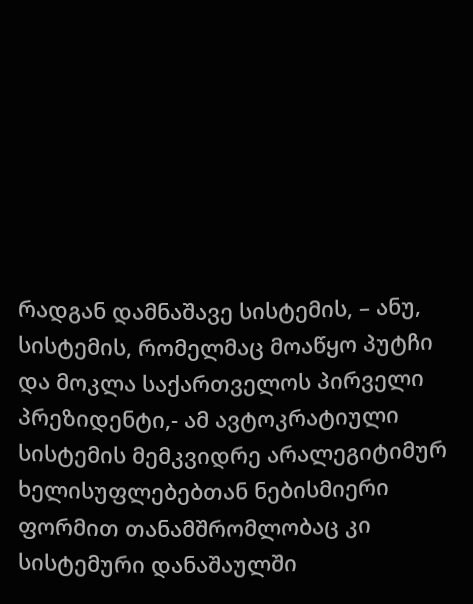რადგან დამნაშავე სისტემის, – ანუ, სისტემის, რომელმაც მოაწყო პუტჩი და მოკლა საქართველოს პირველი პრეზიდენტი,- ამ ავტოკრატიული სისტემის მემკვიდრე არალეგიტიმურ ხელისუფლებებთან ნებისმიერი ფორმით თანამშრომლობაც კი სისტემური დანაშაულში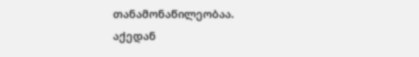თანამონაწილეობაა.
აქედან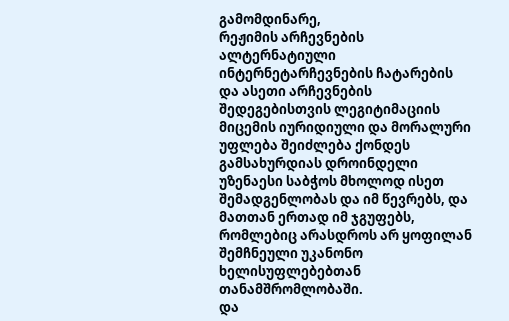გამომდინარე,
რეჟიმის არჩევნების ალტერნატიული ინტერნეტარჩევნების ჩატარების და ასეთი არჩევნების შედეგებისთვის ლეგიტიმაციის მიცემის იურიდიული და მორალური უფლება შეიძლება ქონდეს გამსახურდიას დროინდელი უზენაესი საბჭოს მხოლოდ ისეთ შემადგენლობას და იმ წევრებს, და მათთან ერთად იმ ჯგუფებს, რომლებიც არასდროს არ ყოფილან შემჩნეული უკანონო ხელისუფლებებთან თანამშრომლობაში.
და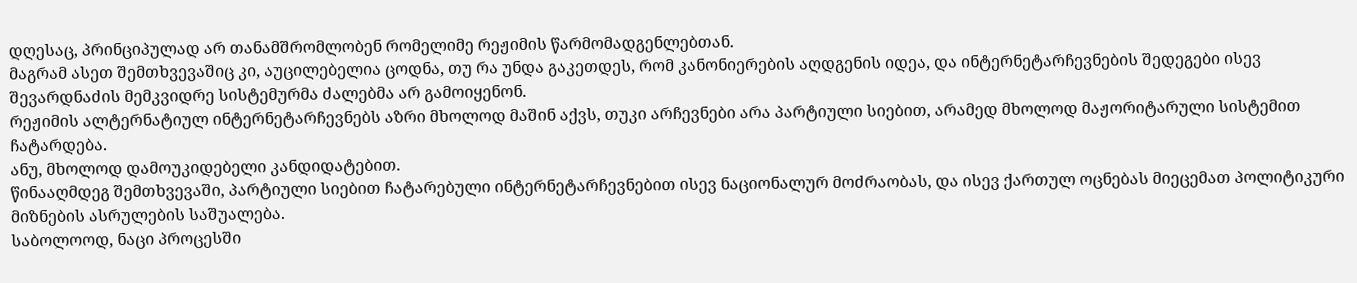დღესაც, პრინციპულად არ თანამშრომლობენ რომელიმე რეჟიმის წარმომადგენლებთან.
მაგრამ ასეთ შემთხვევაშიც კი, აუცილებელია ცოდნა, თუ რა უნდა გაკეთდეს, რომ კანონიერების აღდგენის იდეა, და ინტერნეტარჩევნების შედეგები ისევ შევარდნაძის მემკვიდრე სისტემურმა ძალებმა არ გამოიყენონ.
რეჟიმის ალტერნატიულ ინტერნეტარჩევნებს აზრი მხოლოდ მაშინ აქვს, თუკი არჩევნები არა პარტიული სიებით, არამედ მხოლოდ მაჟორიტარული სისტემით ჩატარდება.
ანუ, მხოლოდ დამოუკიდებელი კანდიდატებით.
წინააღმდეგ შემთხვევაში, პარტიული სიებით ჩატარებული ინტერნეტარჩევნებით ისევ ნაციონალურ მოძრაობას, და ისევ ქართულ ოცნებას მიეცემათ პოლიტიკური მიზნების ასრულების საშუალება.
საბოლოოდ, ნაცი პროცესში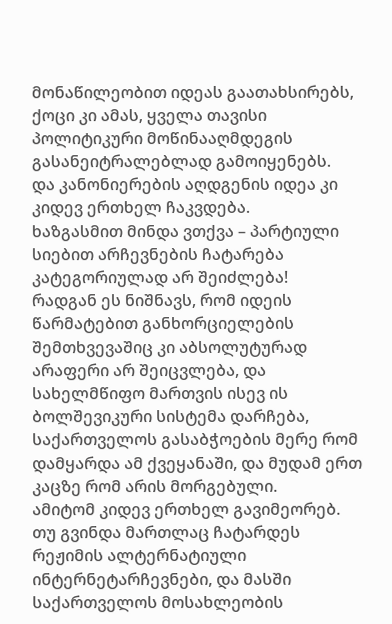მონაწილეობით იდეას გაათახსირებს, ქოცი კი ამას, ყველა თავისი პოლიტიკური მოწინააღმდეგის გასანეიტრალებლად გამოიყენებს.
და კანონიერების აღდგენის იდეა კი კიდევ ერთხელ ჩაკვდება.
ხაზგასმით მინდა ვთქვა – პარტიული სიებით არჩევნების ჩატარება კატეგორიულად არ შეიძლება!
რადგან ეს ნიშნავს, რომ იდეის წარმატებით განხორციელების შემთხვევაშიც კი აბსოლუტურად არაფერი არ შეიცვლება, და სახელმწიფო მართვის ისევ ის ბოლშევიკური სისტემა დარჩება, საქართველოს გასაბჭოების მერე რომ დამყარდა ამ ქვეყანაში, და მუდამ ერთ კაცზე რომ არის მორგებული.
ამიტომ კიდევ ერთხელ გავიმეორებ.
თუ გვინდა მართლაც ჩატარდეს რეჟიმის ალტერნატიული ინტერნეტარჩევნები, და მასში საქართველოს მოსახლეობის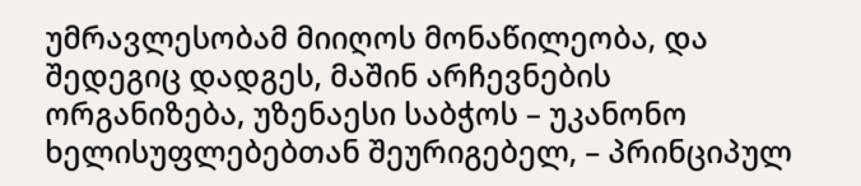უმრავლესობამ მიიღოს მონაწილეობა, და შედეგიც დადგეს, მაშინ არჩევნების ორგანიზება, უზენაესი საბჭოს – უკანონო ხელისუფლებებთან შეურიგებელ, – პრინციპულ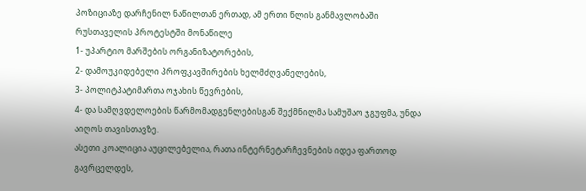პოზიციაზე დარჩენილ ნაწილთან ერთად, ამ ერთი წლის განმავლობაში რუსთაველის პროტესტში მონაწილე
1- უპარტიო მარშების ორგანიზატორების,
2- დამოუკიდებელი პროფკავშირების ხელმძღვანელების,
3- პოლიტპატიმართა ოჯახის წევრების,
4- და სამღვდელოების წარმომადგენლებისგან შექმნილმა სამუშაო ჯგუფმა, უნდა აიღოს თავისთავზე.
ასეთი კოალიცია აუცილებელია, რათა ინტერნეტარჩევნების იდეა ფართოდ გავრცელდეს,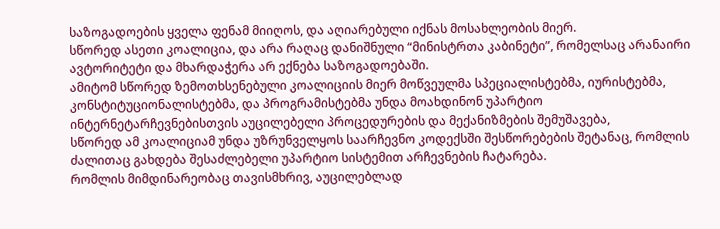საზოგადოების ყველა ფენამ მიიღოს, და აღიარებული იქნას მოსახლეობის მიერ.
სწორედ ასეთი კოალიცია, და არა რაღაც დანიშნული “მინისტრთა კაბინეტი”, რომელსაც არანაირი ავტორიტეტი და მხარდაჭერა არ ექნება საზოგადოებაში.
ამიტომ სწორედ ზემოთხსენებული კოალიციის მიერ მოწვეულმა სპეციალისტებმა, იურისტებმა, კონსტიტუციონალისტებმა, და პროგრამისტებმა უნდა მოახდინონ უპარტიო ინტერნეტარჩევნებისთვის აუცილებელი პროცედურების და მექანიზმების შემუშავება,
სწორედ ამ კოალიციამ უნდა უზრუნველყოს საარჩევნო კოდექსში შესწორებების შეტანაც, რომლის ძალითაც გახდება შესაძლებელი უპარტიო სისტემით არჩევნების ჩატარება.
რომლის მიმდინარეობაც თავისმხრივ, აუცილებლად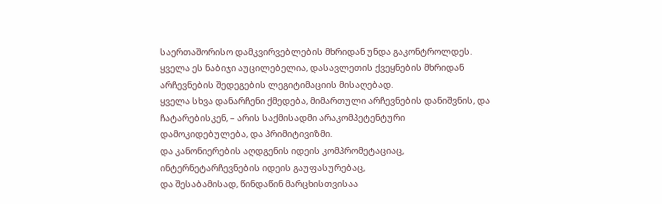საერთაშორისო დამკვირვებლების მხრიდან უნდა გაკონტროლდეს.
ყველა ეს ნაბიჯი აუცილებელია, დასავლეთის ქვეყნების მხრიდან არჩევნების შედეგების ლეგიტიმაციის მისაღებად.
ყველა სხვა დანარჩენი ქმედება, მიმართული არჩევნების დანიშვნის, და ჩატარებისკენ, – არის საქმისადმი არაკომპეტენტური დამოკიდებულება, და პრიმიტივიზმი.
და კანონიერების აღდგენის იდეის კომპრომეტაციაც, ინტერნეტარჩევნების იდეის გაუფასურებაც,
და შესაბამისად, წინდაწინ მარცხისთვისაა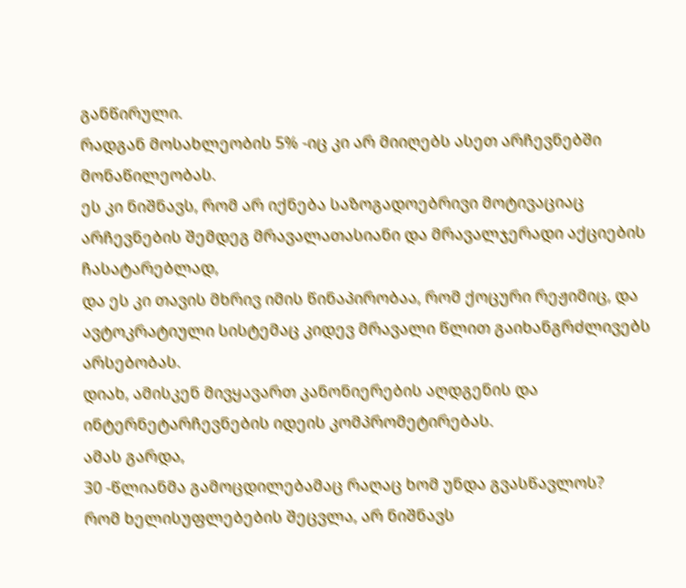განწირული.
რადგან მოსახლეობის 5% -იც კი არ მიიღებს ასეთ არჩევნებში მონაწილეობას.
ეს კი ნიშნავს, რომ არ იქნება საზოგადოებრივი მოტივაციაც არჩევნების შემდეგ მრავალათასიანი და მრავალჯერადი აქციების ჩასატარებლად,
და ეს კი თავის მხრივ იმის წინაპირობაა, რომ ქოცური რეჟიმიც, და ავტოკრატიული სისტემაც კიდევ მრავალი წლით გაიხანგრძლივებს არსებობას.
დიახ, ამისკენ მივყავართ კანონიერების აღდგენის და ინტერნეტარჩევნების იდეის კომპრომეტირებას.
ამას გარდა,
30 -წლიანმა გამოცდილებამაც რაღაც ხომ უნდა გვასწავლოს?
რომ ხელისუფლებების შეცვლა, არ ნიშნავს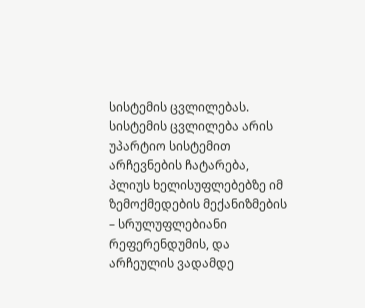სისტემის ცვლილებას.
სისტემის ცვლილება არის უპარტიო სისტემით არჩევნების ჩატარება, პლიუს ხელისუფლებებზე იმ ზემოქმედების მექანიზმების – სრულუფლებიანი რეფერენდუმის, და არჩეულის ვადამდე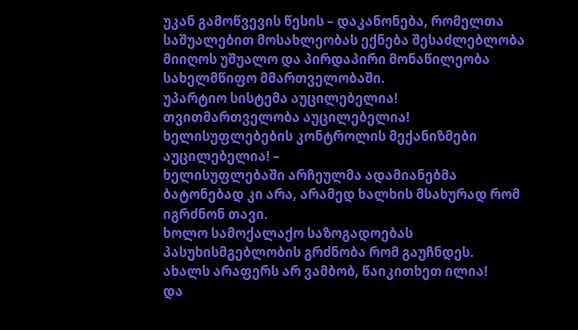უკან გამოწვევის წესის – დაკანონება, რომელთა საშუალებით მოსახლეობას ექნება შესაძლებლობა მიიღოს უშუალო და პირდაპირი მონაწილეობა სახელმწიფო მმართველობაში.
უპარტიო სისტემა აუცილებელია!
თვითმართველობა აუცილებელია!
ხელისუფლებების კონტროლის მექანიზმები აუცილებელია! –
ხელისუფლებაში არჩეულმა ადამიანებმა ბატონებად კი არა, არამედ ხალხის მსახურად რომ იგრძნონ თავი.
ხოლო სამოქალაქო საზოგადოებას პასუხისმგებლობის გრძნობა რომ გაუჩნდეს.
ახალს არაფერს არ ვამბობ, წაიკითხეთ ილია!
და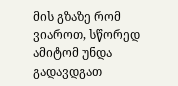მის გზაზე რომ ვიაროთ, სწორედ ამიტომ უნდა გადავდგათ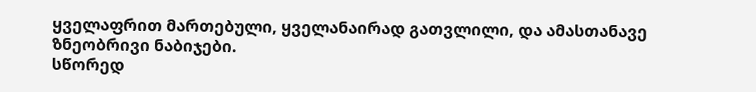ყველაფრით მართებული, ყველანაირად გათვლილი, და ამასთანავე ზნეობრივი ნაბიჯები.
სწორედ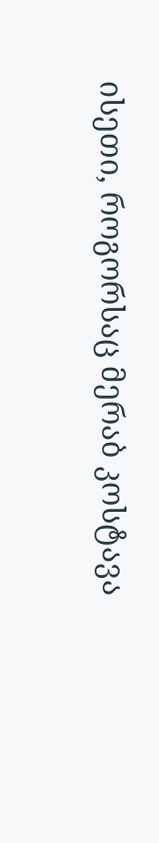ისეთი, როგორსაც მერაბ კოსტავა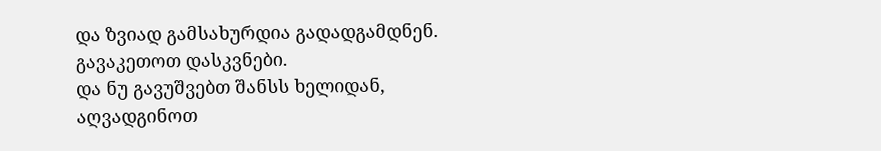და ზვიად გამსახურდია გადადგამდნენ.
გავაკეთოთ დასკვნები.
და ნუ გავუშვებთ შანსს ხელიდან, აღვადგინოთ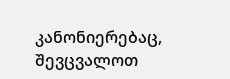კანონიერებაც, შევცვალოთ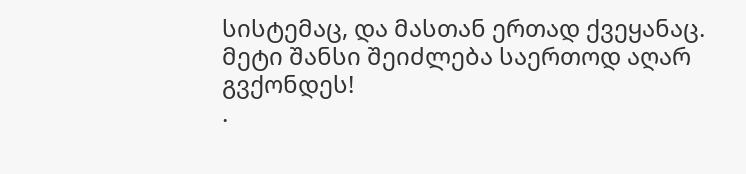სისტემაც, და მასთან ერთად ქვეყანაც.
მეტი შანსი შეიძლება საერთოდ აღარ გვქონდეს!
.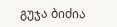გუჯა ბიძია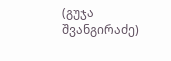(გუჯა შვანგირაძე)